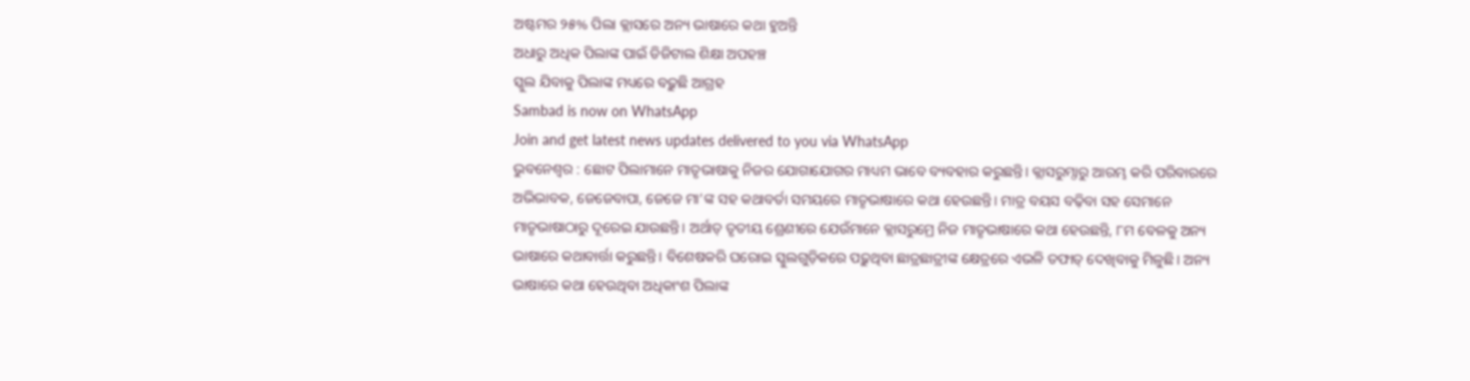ଅଷ୍ଟମର ୨୫% ପିଲା କ୍ଲାସରେ ଅନ୍ୟ ଭାଷାରେ କଥା ହୁଅନ୍ତି
ଅଧାରୁ ଅଧିକ ପିଲାଙ୍କ ପାଇଁ ଡିଜିଟାଲ ଶିକ୍ଷା ଅପହଞ୍ଚ
ସ୍କୁଲ ଯିବାକୁ ପିଲାଙ୍କ ମଧ୍ୟରେ ବଢ଼ୁଛି ଆଗ୍ରହ
Sambad is now on WhatsApp
Join and get latest news updates delivered to you via WhatsApp
ଭୁବନେଶ୍ବର : ଛୋଟ ପିଲାମାନେ ମାତୃଭାଷାକୁ ନିଜର ଯୋଗାଯୋଗର ମାଧ୍ୟମ ଭାବେ ବ୍ୟବହାର କରୁଛନ୍ତି। କ୍ଲାସରୁମ୍ଠାରୁ ଆରମ୍ଭ କରି ପରିବାରରେ ଅଭିଭାବକ, ଜେଜେବାପା, ଜେଜେ ମା’ଙ୍କ ସହ କଥାବର୍ତା ସମୟରେ ମାତୃଭାଷାରେ କଥା ହେଉଛନ୍ତି। ମାତ୍ର ବୟସ ବଢ଼ିବା ସହ ସେମାନେ ମାତୃଭାଷାଠାରୁ ଦୂରେଇ ଯାଉଛନ୍ତି। ଅର୍ଥାତ୍ ତୃତୀୟ ଶ୍ରେଣୀରେ ଯେଉଁମାନେ କ୍ଲାସରୁମ୍ରେ ନିଜ ମାତୃଭାଷାରେ କଥା ହେଉଛନ୍ତି, ୮ମ ବେଳକୁ ଅନ୍ୟ ଭାଷାରେ କଥାବାର୍ତ୍ତା କରୁଛନ୍ତି। ବିଶେଷକରି ଘରୋଇ ସ୍କୁଲଗୁଡ଼ିକରେ ପଢ଼ୁଥିବା ଛାତ୍ରଛାତ୍ରୀଙ୍କ କ୍ଷେତ୍ରରେ ଏଭଳି ତଫାତ୍ ଦେଖିବାକୁ ମିଳୁଛି। ଅନ୍ୟ ଭାଷାରେ କଥା ହେଉଥିବା ଅଧିକାଂଶ ପିଲାଙ୍କ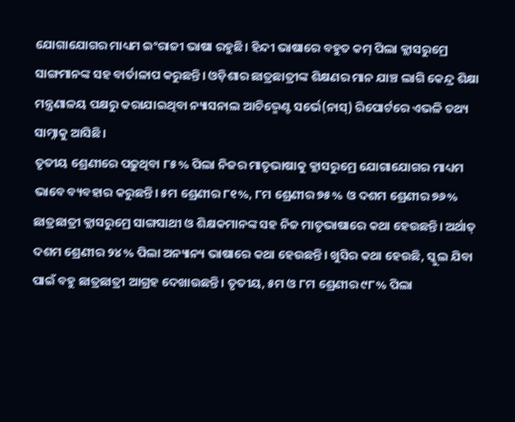ଯୋଗାଯୋଗର ମାଧ୍ୟମ ଇଂରାଜୀ ଭାଷା ରହୁଛି। ହିନ୍ଦୀ ଭାଷାରେ ବହୁତ କମ୍ ପିଲା କ୍ଲାସରୁମ୍ରେ ସାଙ୍ଗମାନଙ୍କ ସହ ବାର୍ତାଳାପ କରୁଛନ୍ତି। ଓଡ଼ିଶାର ଛାତ୍ରଛାତ୍ରୀଙ୍କ ଶିକ୍ଷଣର ମାନ ଯାଞ୍ଚ ଲାଗି କେନ୍ଦ୍ର ଶିକ୍ଷା ମନ୍ତ୍ରଣାଳୟ ପକ୍ଷରୁ କରାଯାଇଥିବା ନ୍ୟାସନାଲ ଆଚିଭ୍ମେଣ୍ଟ ସର୍ଭେ(ନାସ୍) ରିପୋର୍ଟରେ ଏଭଳି ତଥ୍ୟ ସାମ୍ନାକୁ ଆସିଛି।
ତୃତୀୟ ଶ୍ରେଣୀରେ ପଢ଼ୁଥିବା ୮୫% ପିଲା ନିଜର ମାତୃଭାଷାକୁ କ୍ଲାସରୁମ୍ରେ ଯୋଗାଯୋଗର ମାଧ୍ୟମ ଭାବେ ବ୍ୟବହାର କରୁଛନ୍ତି। ୫ମ ଶ୍ରେଣୀର ୮୧%, ୮ମ ଶ୍ରେଣୀର ୭୫% ଓ ଦଶମ ଶ୍ରେଣୀର ୭୬% ଛାତ୍ରଛାତ୍ରୀ କ୍ଲାସରୁମ୍ରେ ସାଙ୍ଗସାଥୀ ଓ ଶିକ୍ଷକମାନଙ୍କ ସହ ନିଜ ମାତୃଭାଷାରେ କଥା ହେଉଛନ୍ତି। ଅର୍ଥାତ୍ ଦଶମ ଶ୍ରେଣୀର ୨୪% ପିଲା ଅନ୍ୟାନ୍ୟ ଭାଷାରେ କଥା ହେଉଛନ୍ତି। ଖୁସିର କଥା ହେଉଛି, ସ୍କୁଲ ଯିବା ପାଇଁ ବହୁ ଛାତ୍ରଛାତ୍ରୀ ଆଗ୍ରହ ଦେଖାଉଛନ୍ତି। ତୃତୀୟ, ୫ମ ଓ ୮ମ ଶ୍ରେଣୀର ୯୮% ପିଲା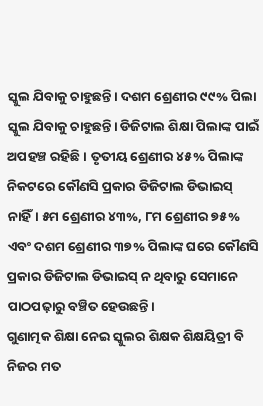ସ୍କୁଲ ଯିବାକୁ ଚାହୁଛନ୍ତି। ଦଶମ ଶ୍ରେଣୀର ୯୯% ପିଲା ସ୍କୁଲ ଯିବାକୁ ଚାହୁଛନ୍ତି। ଡିଜିଟାଲ ଶିକ୍ଷା ପିଲାଙ୍କ ପାଇଁ ଅପହଞ୍ଚ ରହିଛି। ତୃତୀୟ ଶ୍ରେଣୀର ୪୫% ପିଲାଙ୍କ ନିକଟରେ କୌଣସି ପ୍ରକାର ଡିଜିଟାଲ ଡିଭାଇସ୍ ନାହିଁ। ୫ମ ଶ୍ରେଣୀର ୪୩%, ୮ମ ଶ୍ରେଣୀର ୭୫% ଏବଂ ଦଶମ ଶ୍ରେଣୀର ୩୭% ପିଲାଙ୍କ ଘରେ କୌଣସି ପ୍ରକାର ଡିଜିଟାଲ ଡିଭାଇସ୍ ନ ଥିବାରୁ ସେମାନେ ପାଠପଢ଼ାରୁ ବଞ୍ଚିତ ହେଉଛନ୍ତି।
ଗୁଣାତ୍ମକ ଶିକ୍ଷା ନେଇ ସ୍କୁଲର ଶିକ୍ଷକ ଶିକ୍ଷୟିତ୍ରୀ ବି ନିଜର ମତ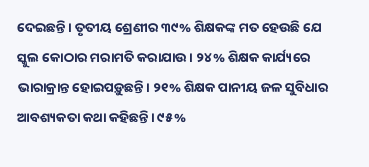ଦେଇଛନ୍ତି। ତୃତୀୟ ଶ୍ରେଣୀର ୩୯% ଶିକ୍ଷକଙ୍କ ମତ ହେଉଛି ଯେ ସ୍କୁଲ କୋଠାର ମରାମତି କରାଯାଉ। ୨୪% ଶିକ୍ଷକ କାର୍ଯ୍ୟରେ ଭାରାକ୍ରାନ୍ତ ହୋଇପଡ଼ୁଛନ୍ତି। ୨୧% ଶିକ୍ଷକ ପାନୀୟ ଜଳ ସୁବିଧାର ଆବଶ୍ୟକତା କଥା କହିଛନ୍ତି। ୯୫%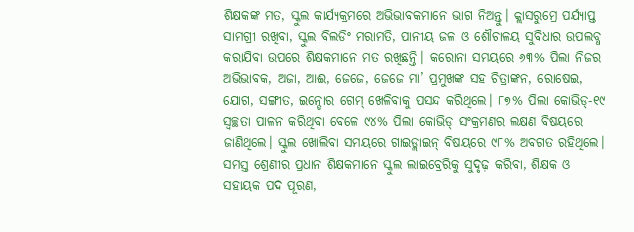ଶିକ୍ଷକଙ୍କ ମତ, ସ୍କୁଲ କାର୍ଯ୍ୟକ୍ରମରେ ଅଭିଭାବକମାନେ ଭାଗ ନିଅନ୍ତୁ। କ୍ଲାସରୁମ୍ରେ ପର୍ଯ୍ୟାପ୍ତ ସାମଗ୍ରୀ ରଖିବା, ସ୍କୁଲ ବିଲଡିଂ ମରାମତି, ପାନୀୟ ଜଳ ଓ ଶୌଚାଳୟ ସୁବିଧାର ଉପଲବ୍ଧ କରାଯିବା ଉପରେ ଶିକ୍ଷକମାନେ ମତ ରଖିଛନ୍ତି। କରୋନା ସମୟରେ ୬୩% ପିଲା ନିଜର ଅଭିଭାବକ, ଅଜା, ଆଈ, ଜେଜେ, ଜେଜେ ମା’ ପ୍ରମୁଖଙ୍କ ସହ ଚିତ୍ରାଙ୍କନ, ରୋଷେଇ, ଯୋଗ, ସଙ୍ଗୀତ, ଇନ୍ଡୋର ଗେମ୍ ଖେଳିବାକୁ ପସନ୍ଦ କରିଥିଲେ। ୮୭% ପିଲା କୋଭିଡ୍-୧୯ ସ୍ବଚ୍ଛତା ପାଳନ କରିଥିବା ବେଳେ ୯୪% ପିଲା କୋଭିଡ୍ ସଂକ୍ରମଣର ଲକ୍ଷଣ ବିଷୟରେ ଜାଣିଥିଲେ। ସ୍କୁଲ ଖୋଲିବା ସମୟରେ ଗାଇଡ୍ଲାଇନ୍ ବିଷୟରେ ୯୮% ଅବଗତ ରହିଥିଲେ। ସମସ୍ତ ଶ୍ରେଣୀର ପ୍ରଧାନ ଶିକ୍ଷକମାନେ ସ୍କୁଲ ଲାଇବ୍ରେରିକୁ ସୁଦୃଢ଼ କରିବା, ଶିକ୍ଷକ ଓ ସହାୟକ ପଦ ପୂରଣ,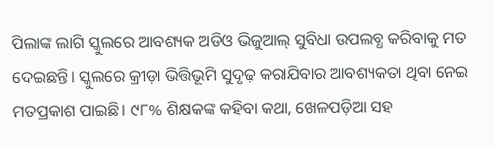ପିଲାଙ୍କ ଲାଗି ସ୍କୁଲରେ ଆବଶ୍ୟକ ଅଡିଓ ଭିଜୁଆଲ୍ ସୁବିଧା ଉପଲବ୍ଧ କରିବାକୁ ମତ ଦେଇଛନ୍ତି। ସ୍କୁଲରେ କ୍ରୀଡ଼ା ଭିତ୍ତିଭୂମି ସୁଦୃଢ଼ କରାଯିବାର ଆବଶ୍ୟକତା ଥିବା ନେଇ ମତପ୍ରକାଶ ପାଇଛି। ୯୮% ଶିକ୍ଷକଙ୍କ କହିବା କଥା, ଖେଳପଡ଼ିଆ ସହ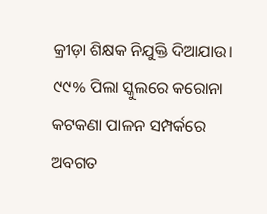କ୍ରୀଡ଼ା ଶିକ୍ଷକ ନିଯୁକ୍ତି ଦିଆଯାଉ। ୯୯% ପିଲା ସ୍କୁଲରେ କରୋନା କଟକଣା ପାଳନ ସମ୍ପର୍କରେ ଅବଗତ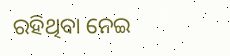ରହିଥିବା ନେଇ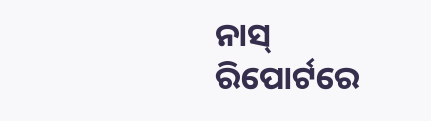ନାସ୍ ରିପୋର୍ଟରେ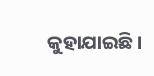କୁହାଯାଇଛି।